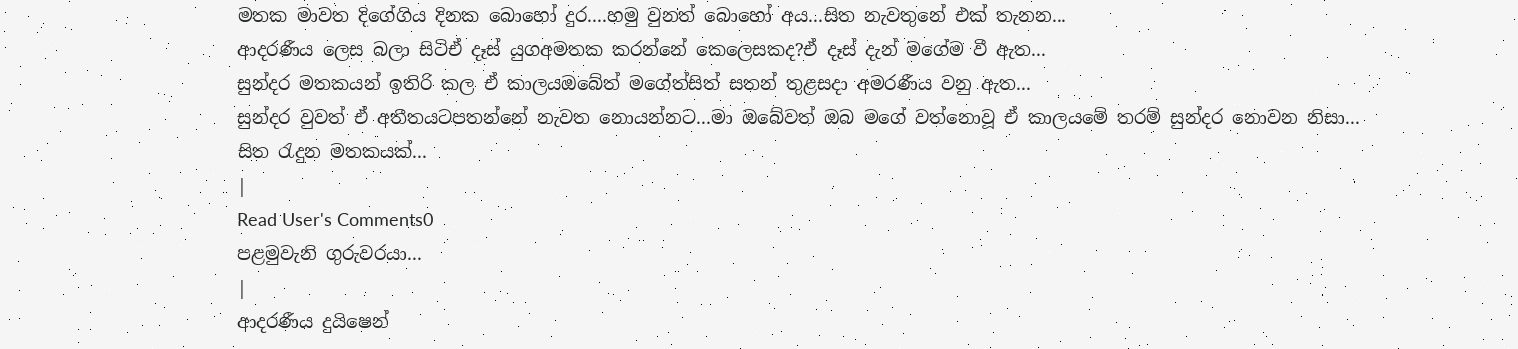මතක මාවත දිගේගිය දිනක බොහෝ දුර....හමු වුනත් බොහෝ අය...සිත නැවතුනේ එක් තැනන...
ආදරණීය ලෙස බලා සිටිඒ දෑස් යුගඅමතක කරන්නේ කෙලෙසකද?ඒ දෑස් දැන් මගේම වී ඇත...
සුන්දර මතකයන් ඉතිරි කල ඒ කාලයඔබේත් මගේත්සිත් සතන් තුළසදා අමරණීය වනු ඇත...
සුන්දර වුවත් ඒ අතීතයටපතන්නේ නැවත නොයන්නට...මා ඔබේවත් ඔබ මගේ වත්නොවූ ඒ කාලයමේ තරම් සුන්දර නොවන නිසා...
සිත රැදුන මතකයක්...
|
Read User's Comments0
පළමුවැනි ගුරුවරයා...
|
ආදරණීය දුයිෂෙන්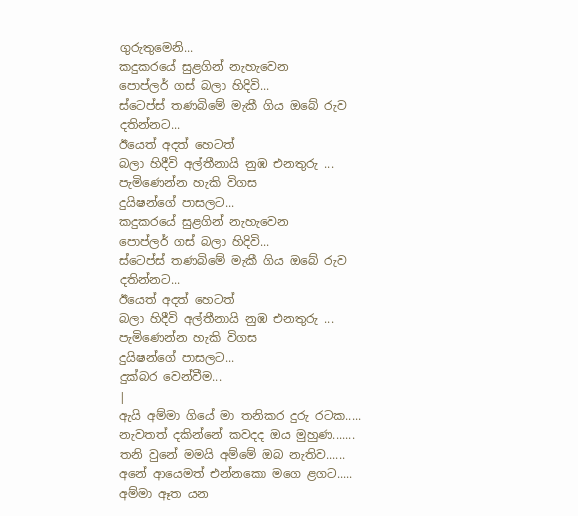ගුරුතුමෙනි...
කදුකරයේ සුළගින් නැහැවෙන
පොප්ලර් ගස් බලා හිදිවි...
ස්ටෙප්ස් තණබිමේ මැකී ගිය ඔබේ රුව
දතින්නට...
ඊයෙත් අදත් හෙටත්
බලා හිදීවි අල්තීනායි නුඹ එනතුරු ...
පැමිණෙන්න හැකි විගස
දුයිෂන්ගේ පාසලට...
කදුකරයේ සුළගින් නැහැවෙන
පොප්ලර් ගස් බලා හිදිවි...
ස්ටෙප්ස් තණබිමේ මැකී ගිය ඔබේ රුව
දතින්නට...
ඊයෙත් අදත් හෙටත්
බලා හිදීවි අල්තීනායි නුඹ එනතුරු ...
පැමිණෙන්න හැකි විගස
දුයිෂන්ගේ පාසලට...
දුක්බර වෙන්වීම...
|
ඇයි අම්මා ගියේ මා තනිකර දුරු රටක.....
නැවතත් දකින්නේ කවදද ඔය මුහුණ.......
තනි වුනේ මමයි අම්මේ ඔබ නැතිව......
අනේ ආයෙමත් එන්නකො මගෙ ළගට.....
අම්මා ඈත යන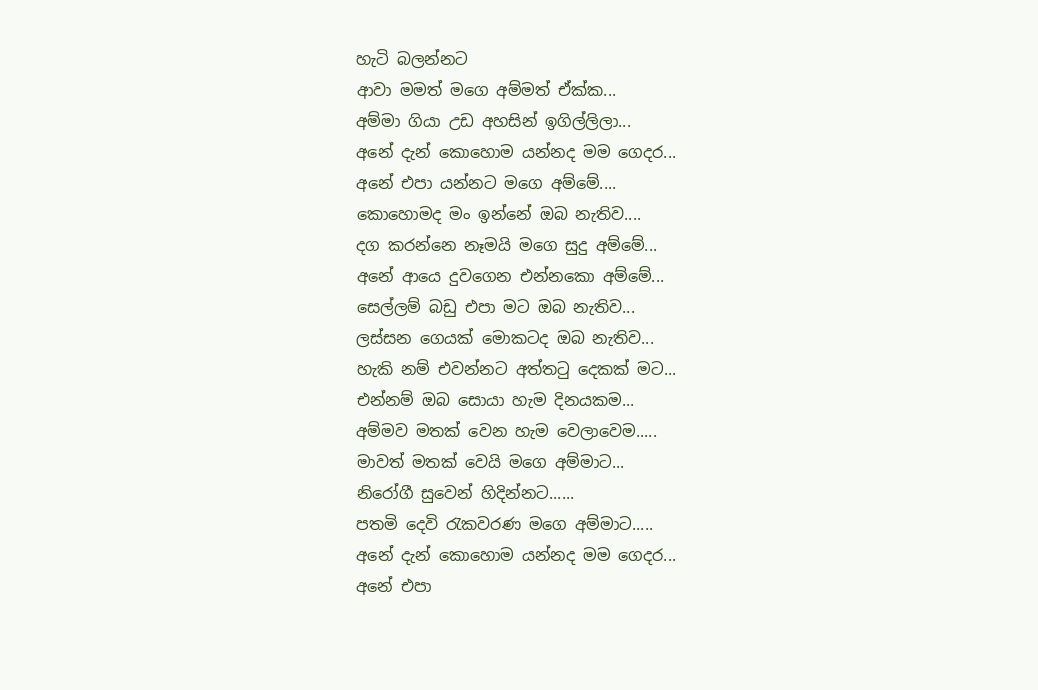හැටි බලන්නට
ආවා මමත් මගෙ අම්මත් ඒක්ක...
අම්මා ගියා උඩ අහසින් ඉගිල්ලිලා...
අනේ දැන් කොහොම යන්නද මම ගෙදර...
අනේ එපා යන්නට මගෙ අම්මේ....
කොහොමද මං ඉන්නේ ඔබ නැතිව....
දග කරන්නෙ නෑමයි මගෙ සුදු අම්මේ...
අනේ ආයෙ දුවගෙන එන්නකො අම්මේ...
සෙල්ලම් බඩු එපා මට ඔබ නැතිව...
ලස්සන ගෙයක් මොකටද ඔබ නැතිව...
හැකි නම් එවන්නට අත්තටු දෙකක් මට...
එන්නම් ඔබ සොයා හැම දිනයකම...
අම්මව මතක් වෙන හැම වෙලාවෙම.....
මාවත් මතක් වෙයි මගෙ අම්මාට...
නිරෝගී සුවෙන් හිදින්නට......
පතමි දෙවි රැකවරණ මගෙ අම්මාට.....
අනේ දැන් කොහොම යන්නද මම ගෙදර...
අනේ එපා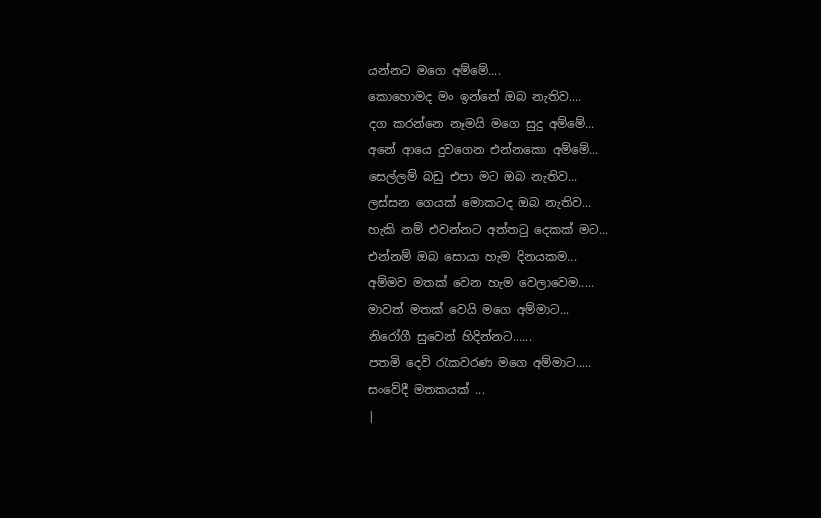යන්නට මගෙ අම්මේ....
කොහොමද මං ඉන්නේ ඔබ නැතිව....
දග කරන්නෙ නෑමයි මගෙ සුදු අම්මේ...
අනේ ආයෙ දුවගෙන එන්නකො අම්මේ...
සෙල්ලම් බඩු එපා මට ඔබ නැතිව...
ලස්සන ගෙයක් මොකටද ඔබ නැතිව...
හැකි නම් එවන්නට අත්තටු දෙකක් මට...
එන්නම් ඔබ සොයා හැම දිනයකම...
අම්මව මතක් වෙන හැම වෙලාවෙම.....
මාවත් මතක් වෙයි මගෙ අම්මාට...
නිරෝගී සුවෙන් හිදින්නට......
පතමි දෙවි රැකවරණ මගෙ අම්මාට.....
සංවේදී මතකයක් ...
|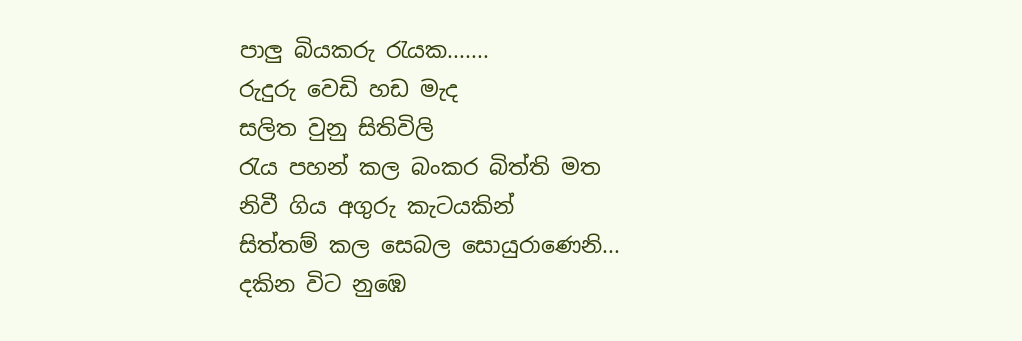පාලු බියකරු රැයක.......
රුදුරු වෙඩි හඩ මැද
සලිත වුනු සිතිවිලි
රැය පහන් කල බංකර බිත්ති මත
නිවී ගිය අගුරු කැටයකින්
සිත්තම් කල සෙබල සොයුරාණෙනි...
දකින විට නුඹෙ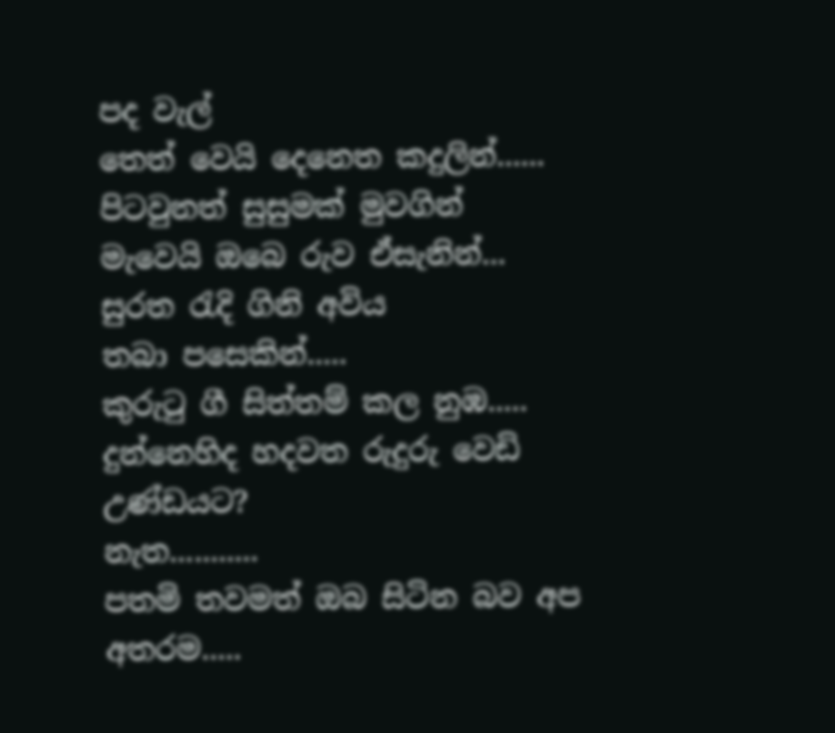පද වැල්
තෙත් වෙයි දෙනෙත කදුලින්......
පිටවුනත් සුසුමක් මුවගින්
මැවෙයි ඔබෙ රුව ඒසැනින්...
සුරත රැදි ගිනි අවිය
තබා පසෙකින්.....
කුරුටු ගී සිත්තම් කල නුඹ.....
දුන්නෙහිද හදවත රුදුරු වෙඩි උණ්ඩයට?
නැත...........
පතමි තවමත් ඔබ සිටින බව අප අතරම.....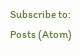Subscribe to:
Posts (Atom)